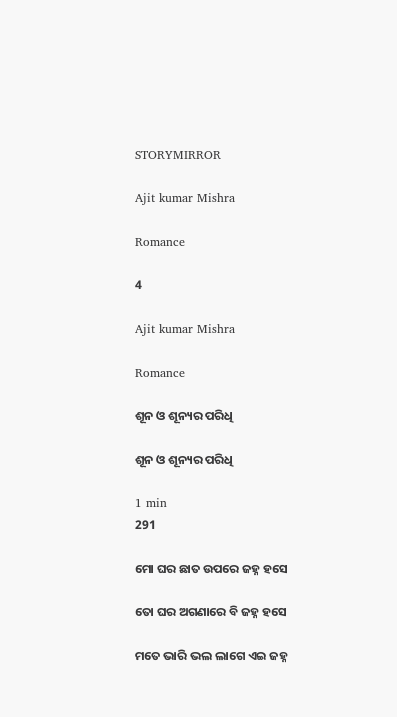STORYMIRROR

Ajit kumar Mishra

Romance

4

Ajit kumar Mishra

Romance

ଶୂନ ଓ ଶୂନ୍ୟର ପରିଧି

ଶୂନ ଓ ଶୂନ୍ୟର ପରିଧି

1 min
291

ମୋ ଘର ଛାତ ଉପରେ ଜହ୍ନ ହସେ

ତୋ ଘର ଅଗଣାରେ ବି ଜହ୍ନ ହସେ

ମତେ ଭାରି ଭଲ ଲାଗେ ଏଇ ଜହ୍ନ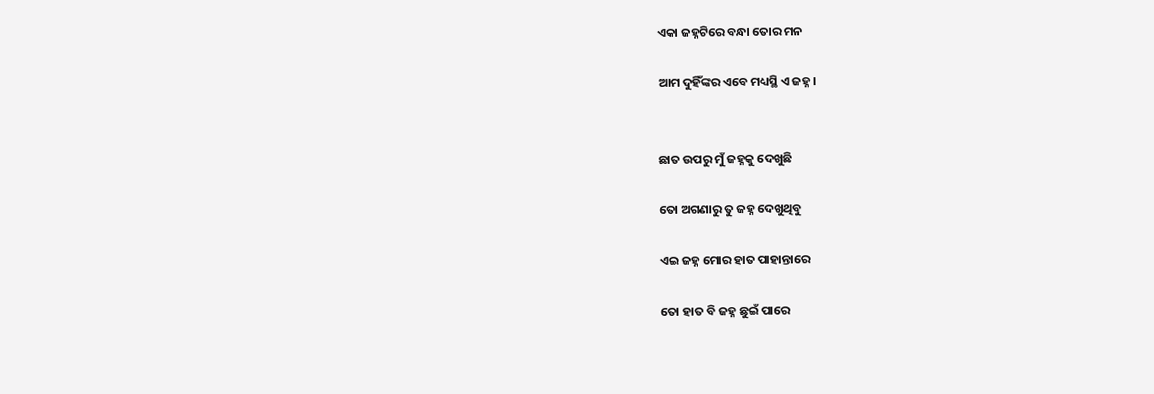ଏକା ଜହ୍ନଟିରେ ବନ୍ଧା ତୋର ମନ

ଆମ ଦୁହିଁଙ୍କର ଏବେ ମଧ୍ୟସ୍ଥି ଏ ଜହ୍ନ।


ଛାତ ଉପରୁ ମୁଁ ଜହ୍ନକୁ ଦେଖୁଛି

ତୋ ଅଗଣାରୁ ତୁ ଜହ୍ନ ଦେଖୁଥିବୁ

ଏଇ ଜହ୍ନ ମୋର ହାତ ପାହାନ୍ତାରେ

ତୋ ହାତ ବି ଜହ୍ନ ଛୁଇଁ ପାରେ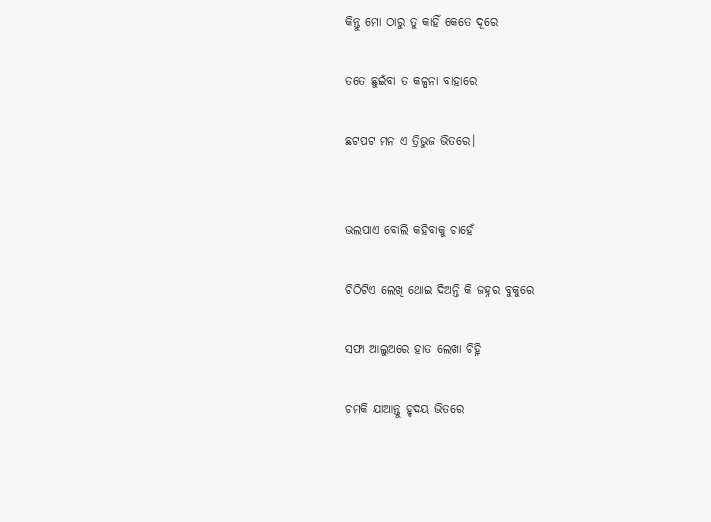କିନ୍ତୁ ମୋ ଠାରୁ ତୁ କାହିଁ କେତେ ଦୂରେ

ତତେ ଛୁଇଁବା ତ କଳ୍ପନା ବାହାରେ

ଛଟପଟ ମନ ଏ ତ୍ରିଭୁଜ ଭିତରେ।


ଭଲପାଏ ବୋଲି କହିବାକୁ ଚାହେଁ

ଚିଠିଟିଏ ଲେଖି ଥୋଇ ଦିଅନ୍ତି କି ଜହ୍ନର ବୁକୁରେ

ସଫା ଆଲୁଅରେ ହାତ ଲେଖା ଚିହ୍ନି

ଚମକି ଯାଆନ୍ତୁ ହୃଦୟ ଭିତରେ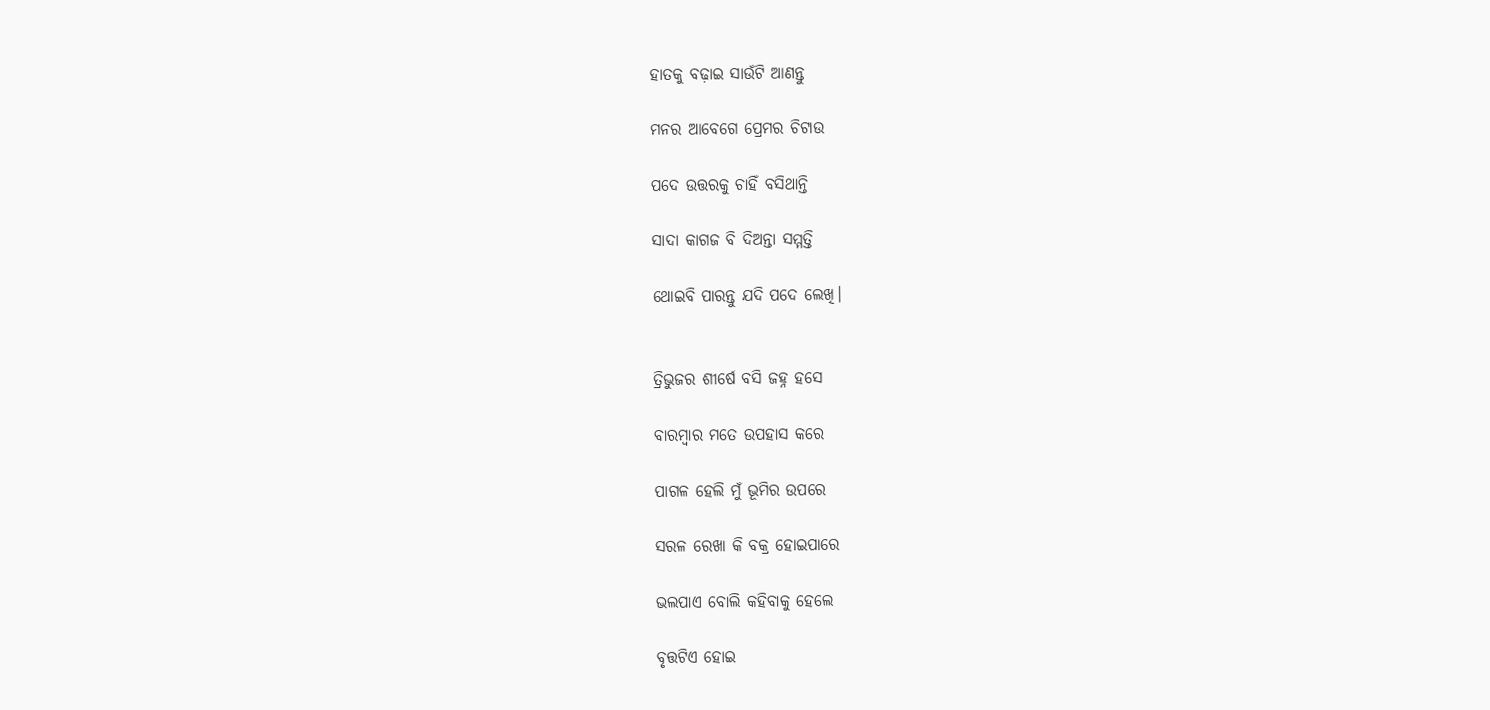ହାତକୁ ବଢ଼ାଇ ସାଉଁଟି ଆଣନ୍ତୁ

ମନର ଆବେଗେ ପ୍ରେମର ଚିଟାଉ

ପଦେ ଉତ୍ତରକୁ ଚାହିଁ ବସିଥାନ୍ତି

ସାଦା କାଗଜ ବି ଦିଅନ୍ତା ସମ୍ମତ୍ତି

ଥୋଇବି ପାରନ୍ତୁ ଯଦି ପଦେ ଲେଖି।


ତ୍ରିଭୁଜର ଶୀର୍ଷେ ବସି ଜହ୍ନ ହସେ

ବାରମ୍ଵାର ମତେ ଉପହାସ କରେ

ପାଗଳ ହେଲି ମୁଁ ଭୂମିର ଉପରେ

ସରଳ ରେଖା କି ବକ୍ର ହୋଇପାରେ

ଭଲପାଏ ବୋଲି କହିବାକୁ ହେଲେ

ବୃତ୍ତଟିଏ ହୋଇ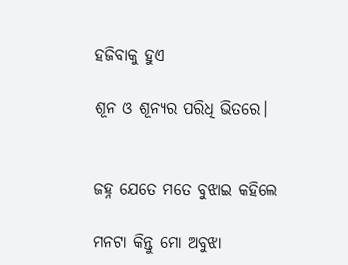ହଜିବାକୁ ହୁଏ

ଶୂନ ଓ ଶୂନ୍ୟର ପରିଧି ଭିତରେ।


ଜହ୍ନ ଯେତେ ମତେ ବୁଝାଇ କହିଲେ

ମନଟା କିନ୍ତୁ ମୋ ଅବୁଝା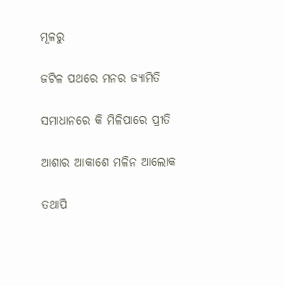ମୂଳରୁ

ଜଟିଳ ପଥରେ ମନର ଜ୍ୟାମିତି

ସମାଧାନରେ କି ମିଳିପାରେ ପ୍ରୀତି

ଆଶାର ଆକାଶେ ମଳିନ ଆଲୋକ

ତଥାପି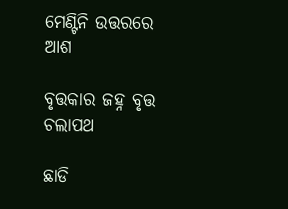ମେଣ୍ଟିନି ଉତ୍ତରରେ ଆଶ

ବୃତ୍ତକାର ଜହ୍ନ ବୃତ୍ତ ଚଲାପଥ

ଛାଡି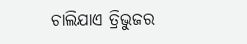ଚାଲିଯାଏ ତ୍ରିଭୁଜର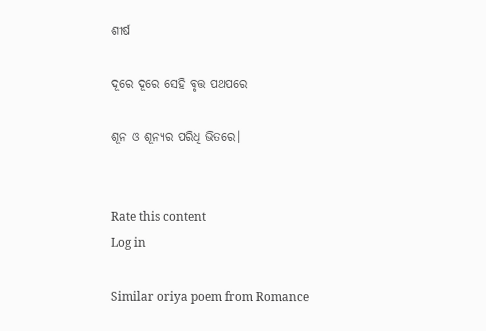ଶୀର୍ଷ

ଦୂରେ ଦୂରେ ସେହି ବୃତ୍ତ ପଥପରେ

ଶୂନ ଓ ଶୂନ୍ୟର ପରିଧି ଭିତରେ।


Rate this content
Log in

Similar oriya poem from Romance